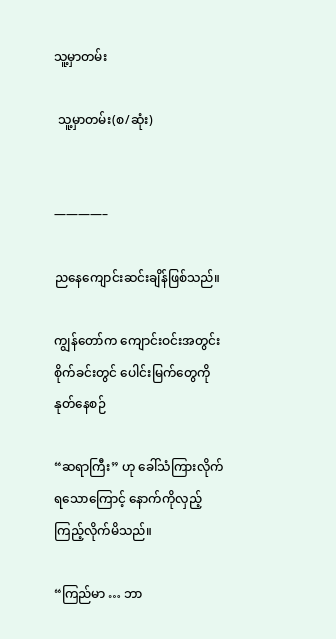သူ့မှာတမ်း

 သူ့မှာတမ်း(စ/ဆုံး)


————–

ညနေကျောင်းဆင်းချိန်ဖြစ်သည်။

ကျွန်တော်က ကျောင်းဝင်းအတွင်း စိုက်ခင်းတွင် ပေါင်းမြက်တွေကို နုတ်နေစဉ်

“ဆရာကြီး” ဟု ခေါ်သံကြားလိုက်ရသောကြောင့် နောက်ကိုလှည့်ကြည့်လိုက်မိသည်။

“ကြည်မာ … ဘာ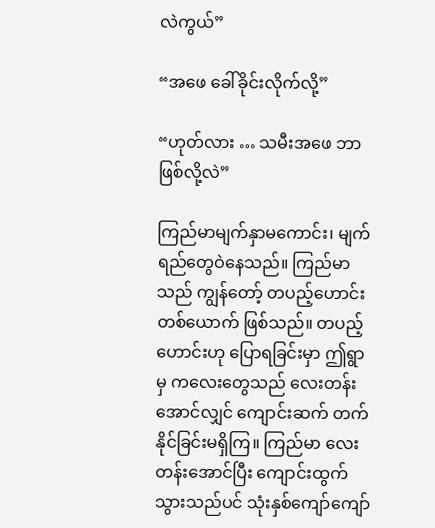လဲကွယ်”

“အဖေ ခေါ်ခိုင်းလိုက်လို့”

“ဟုတ်လား … သမီးအဖေ ဘာဖြစ်လို့လဲ”

ကြည်မာမျက်နှာမကောင်း၊ မျက်ရည်တွေဝဲနေသည်။ ကြည်မာသည် ကျွန်တော့် တပည့်ဟောင်းတစ်ယောက် ဖြစ်သည်။ တပည့်ဟောင်းဟု ပြောရခြင်းမှာ ဤရွာမှ ကလေးတွေသည် လေးတန်းအောင်လျှင် ကျောင်းဆက် တက်နိုင်ခြင်းမရှိကြ။ ကြည်မာ လေးတန်းအောင်ပြီး ကျောင်းထွက်သွားသည်ပင် သုံးနှစ်ကျော်ကျော်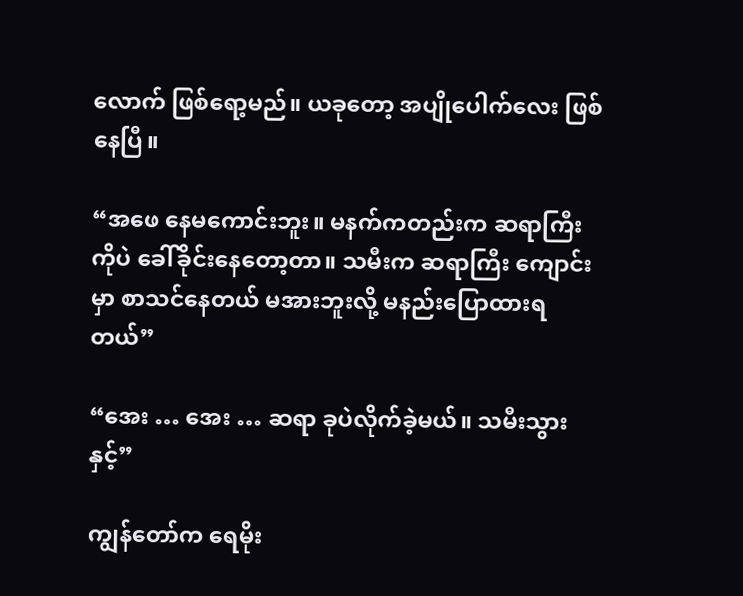လောက် ဖြစ်ရော့မည်။ ယခုတော့ အပျိုပေါက်လေး ဖြစ်နေပြီ။

“အဖေ နေမကောင်းဘူး။ မနက်ကတည်းက ဆရာကြီးကိုပဲ ခေါ်ခိုင်းနေတော့တာ။ သမီးက ဆရာကြီး ကျောင်းမှာ စာသင်နေတယ် မအားဘူးလို့ မနည်းပြောထားရတယ်”

“အေး … အေး … ဆရာ ခုပဲလိုက်ခဲ့မယ်။ သမီးသွားနှင့်”

ကျွန်တော်က ရေမိုး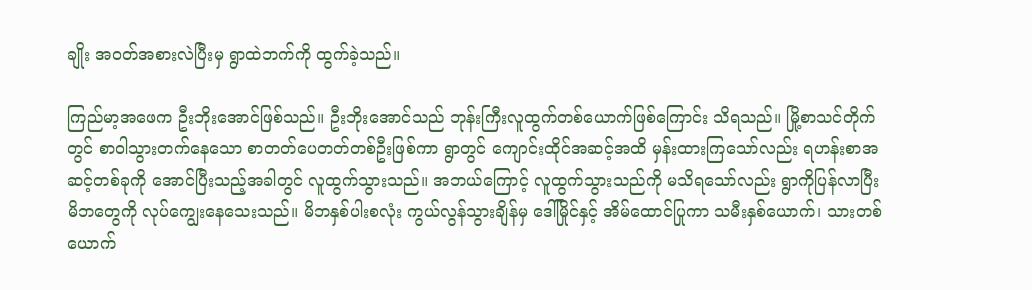ချိုး အဝတ်အစားလဲပြီးမှ ရွာထဲဘက်ကို ထွက်ခဲ့သည်။

ကြည်မာ့အဖေက ဦးဘိုးအောင်ဖြစ်သည်။ ဦးဘိုးအောင်သည် ဘုန်းကြီးလူထွက်တစ်ယောက်ဖြစ်ကြောင်း သိရသည်။ မြို့စာသင်တိုက်တွင် စာဝါသွားတက်နေသော စာတတ်ပေတတ်တစ်ဦးဖြစ်ကာ ရွာတွင် ကျောင်းထိုင်အဆင့်အထိ မှန်းထားကြသော်လည်း ရဟန်းစာအဆင့်တစ်ခုကို အောင်ပြီးသည့်အခါတွင် လူထွက်သွားသည်။ အဘယ်ကြောင့် လူထွက်သွားသည်ကို မသိရသော်လည်း ရွာကိုပြန်လာပြီး မိဘတွေကို လုပ်ကျွေးနေသေးသည်။ မိဘနှစ်ပါးစလုံး ကွယ်လွန်သွားချိန်မှ ဒေါ်မြိုင်နှင့် အိမ်ထောင်ပြုကာ သမီးနှစ်ယောက်၊ သားတစ်ယောက်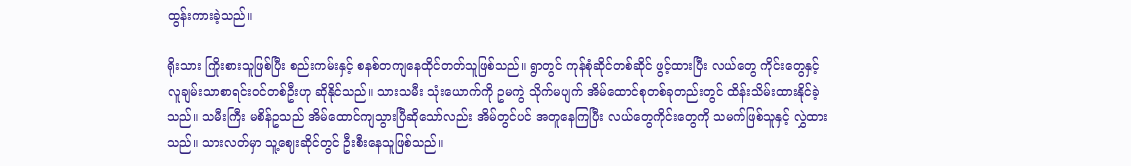ထွန်းကားခဲ့သည်။

ရိုးသား ကြိုးစားသူဖြစ်ပြီး စည်းကမ်းနှင့် စနစ်တကျနေထိုင်တတ်သူဖြစ်သည်။ ရွာတွင် ကုန်စုံဆိုင်တစ်ဆိုင် ဖွင့်ထားပြီး လယ်တွေ ကိုင်းတွေနှင့် လူချမ်းသာစာရင်းဝင်တစ်ဦးဟု ဆိုနိုင်သည်။ သားသမီး သုံးယောက်ကို ဥမကွဲ သိုက်မပျက် အိမ်ထောင်စုတစ်ခုတည်းတွင် ထိန်းသိမ်းထားနိုင်ခဲ့သည်။ သမီးကြီး မစိန်ဥသည် အိမ်ထောင်ကျသွားပြီဆိုသော်လည်း အိမ်တွင်ပင် အတူနေကြပြီး လယ်တွေကိုင်းတွေကို သမက်ဖြစ်သူနှင့် လွှဲထားသည်။ သားလတ်မှာ သူ့ဈေးဆိုင်တွင် ဦးစီးနေသူဖြစ်သည်။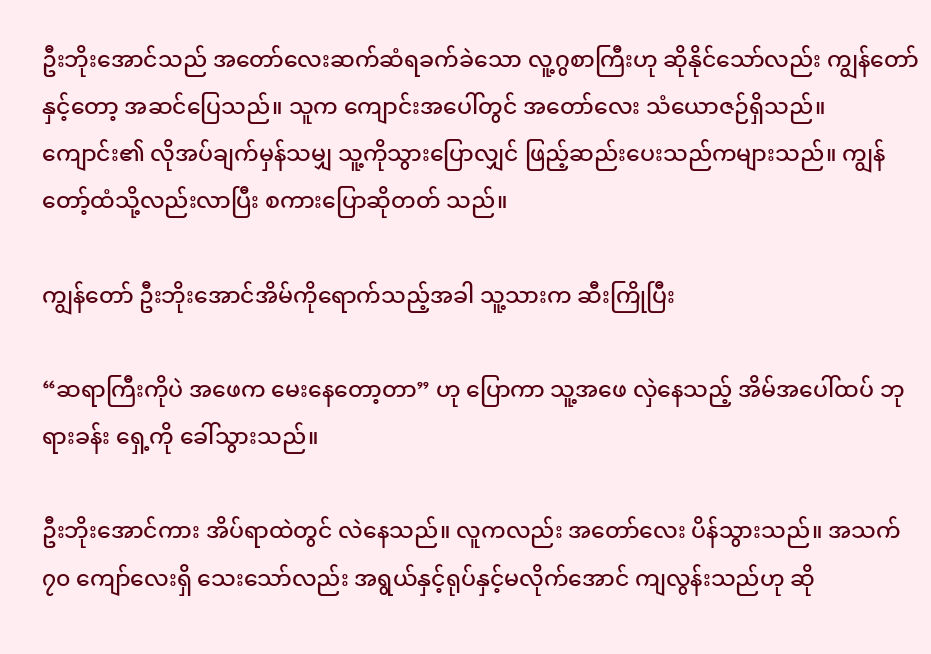ဦးဘိုးအောင်သည် အတော်လေးဆက်ဆံရခက်ခဲသော လူ့ဂွစာကြီးဟု ဆိုနိုင်သော်လည်း ကျွန်တော်နှင့်တော့ အဆင်ပြေသည်။ သူက ကျောင်းအပေါ်တွင် အတော်လေး သံယောဇဉ်ရှိသည်။ ကျောင်း၏ လိုအပ်ချက်မှန်သမျှ သူ့ကိုသွားပြောလျှင် ဖြည့်ဆည်းပေးသည်ကများသည်။ ကျွန်တော့်ထံသို့လည်းလာပြီး စကားပြောဆိုတတ် သည်။

ကျွန်တော် ဦးဘိုးအောင်အိမ်ကိုရောက်သည့်အခါ သူ့သားက ဆီးကြိုပြီး

“ဆရာကြီးကိုပဲ အဖေက မေးနေတော့တာ” ဟု ပြောကာ သူ့အဖေ လှဲနေသည့် အိမ်အပေါ်ထပ် ဘုရားခန်း ရှေ့ကို ခေါ်သွားသည်။

ဦးဘိုးအောင်ကား အိပ်ရာထဲတွင် လဲနေသည်။ လူကလည်း အတော်လေး ပိန်သွားသည်။ အသက် ၇၀ ကျော်လေးရှိ သေးသော်လည်း အရွယ်နှင့်ရုပ်နှင့်မလိုက်အောင် ကျလွန်းသည်ဟု ဆို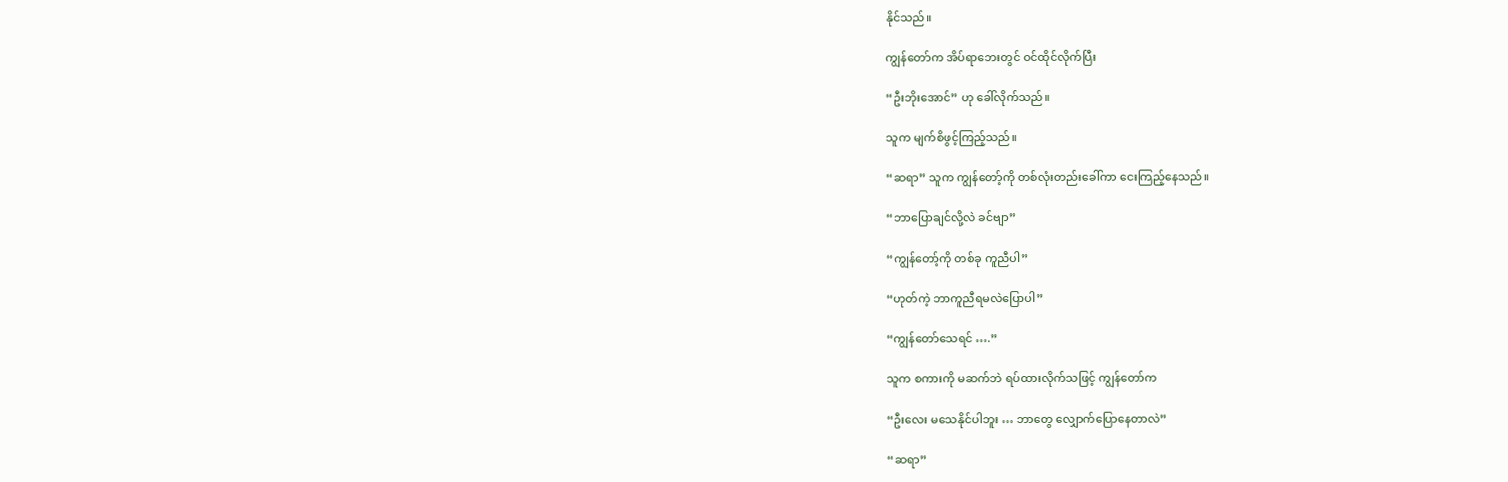နိုင်သည်။

ကျွန်တော်က အိပ်ရာဘေးတွင် ဝင်ထိုင်လိုက်ပြီး

“ဦးဘိုးအောင်” ဟု ခေါ်လိုက်သည်။

သူက မျက်စိဖွင့်ကြည့်သည်။

“ဆရာ” သူက ကျွန်တော့်ကို တစ်လုံးတည်းခေါ်ကာ ငေးကြည့်နေသည်။

“ဘာပြောချင်လို့လဲ ခင်ဗျာ”

“ကျွန်တော့်ကို တစ်ခု ကူညီပါ”

“ဟုတ်ကဲ့ ဘာကူညီရမလဲပြောပါ”

“ကျွန်တော်သေရင် ….”

သူက စကားကို မဆက်ဘဲ ရပ်ထားလိုက်သဖြင့် ကျွန်တော်က

“ဦးလေး မသေနိုင်ပါဘူး … ဘာတွေ လျှောက်ပြောနေတာလဲ”

“ဆရာ”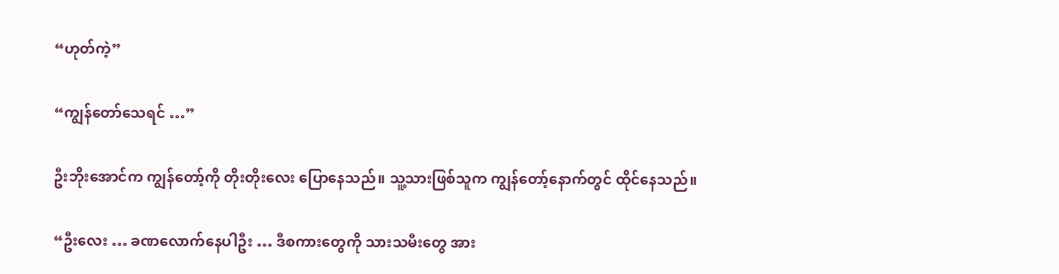“ဟုတ်ကဲ့”

“ကျွန်တော်သေရင် …”

ဦးဘိုးအောင်က ကျွန်တော့်ကို တိုးတိုးလေး ပြောနေသည်။ သူ့သားဖြစ်သူက ကျွန်တော့်နောက်တွင် ထိုင်နေသည်။

“ဦးလေး … ခဏလောက်နေပါဦး … ဒီစကားတွေကို သားသမီးတွေ အား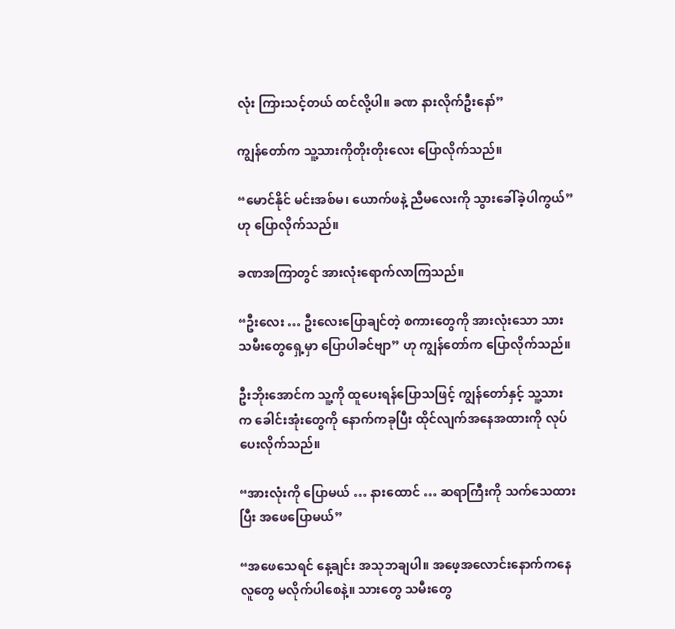လုံး ကြားသင့်တယ် ထင်လို့ပါ။ ခဏ နားလိုက်ဦးနော်”

ကျွန်တော်က သူ့သားကိုတိုးတိုးလေး ပြောလိုက်သည်။

“မောင်နိုင် မင်းအစ်မ၊ ယောက်ဖနဲ့ ညီမလေးကို သွားခေါ်ခဲ့ပါကွယ်” ဟု ပြောလိုက်သည်။

ခဏအကြာတွင် အားလုံးရောက်လာကြသည်။

“ဦးလေး … ဦးလေးပြောချင်တဲ့ စကားတွေကို အားလုံးသော သားသမီးတွေရှေ့မှာ ပြောပါခင်ဗျာ” ဟု ကျွန်တော်က ပြောလိုက်သည်။

ဦးဘိုးအောင်က သူ့ကို ထူပေးရန်ပြောသဖြင့် ကျွန်တော်နှင့် သူ့သားက ခေါင်းအုံးတွေကို နောက်ကခုပြီး ထိုင်လျက်အနေအထားကို လုပ်ပေးလိုက်သည်။

“အားလုံးကို ပြောမယ် … နားထောင် … ဆရာကြီးကို သက်သေထားပြီး အဖေပြောမယ်”

“အဖေသေရင် နေ့ချင်း အသုဘချပါ။ အဖေ့အလောင်းနောက်ကနေ လူတွေ မလိုက်ပါစေနဲ့။ သားတွေ သမီးတွေ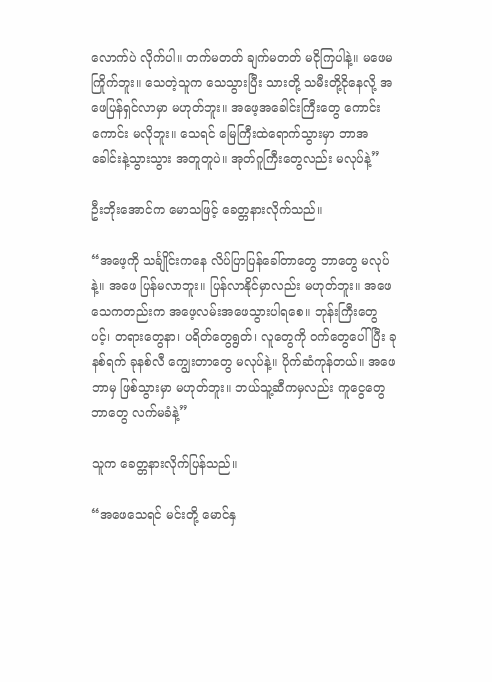လောက်ပဲ လိုက်ပါ။ တက်မတတ် ချက်မတတ် မငိုကြပါနဲ့။ မဖေမကြိုက်ဘူး။ သေတဲ့သူက သေသွားပြီး သားတို့ သမီးတို့ငိုနေလို့ အဖေပြန်ရှင်လာမှာ မဟုတ်ဘူး။ အဖေ့အခေါင်းကြီးတွေ ကောင်းကောင်း မလိုဘူး။ သေရင် မြေကြီးထဲရောက်သွားမှာ ဘာအခေါင်းနဲ့သွားသွား အတူတူပဲ။ အုတ်ဂူကြီးတွေလည်း မလုပ်နဲ့”

ဦးဘိုးအောင်က မောသဖြင့် ခေတ္တနားလိုက်သည်။

“အဖေ့ကို သင်္ချိုင်းကနေ လိပ်ပြာပြန်ခေါ်တာတွေ ဘာတွေ မလုပ်နဲ့။ အဖေ ပြန်မလာဘူး။ ပြန်လာနိုင်မှာလည်း မဟုတ်ဘူး။ အဖေသေကတည်းက အဖေ့လမ်းအဖေသွားပါရစေ။ ဘုန်းကြီးတွေပင့်၊ တရားတွေနာ၊ ပရိတ်တွေရွတ်၊ လူတွေကို ဝက်တွေပေါ်ပြီး ခုနစ်ရက် ခုနစ်လီ ကျွေးတာတွေ မလုပ်နဲ့။ ပိုက်ဆံကုန်တယ်။ အဖေဘာမှ ဖြစ်သွားမှာ မဟုတ်ဘူး။ ဘယ်သူ့ဆီကမှလည်း ကူငွေတွေဘာတွေ လက်မခံနဲ့”

သူက ခေတ္တနားလိုက်ပြန်သည်။

“အဖေသေရင် မင်းတို့ မောင်နှ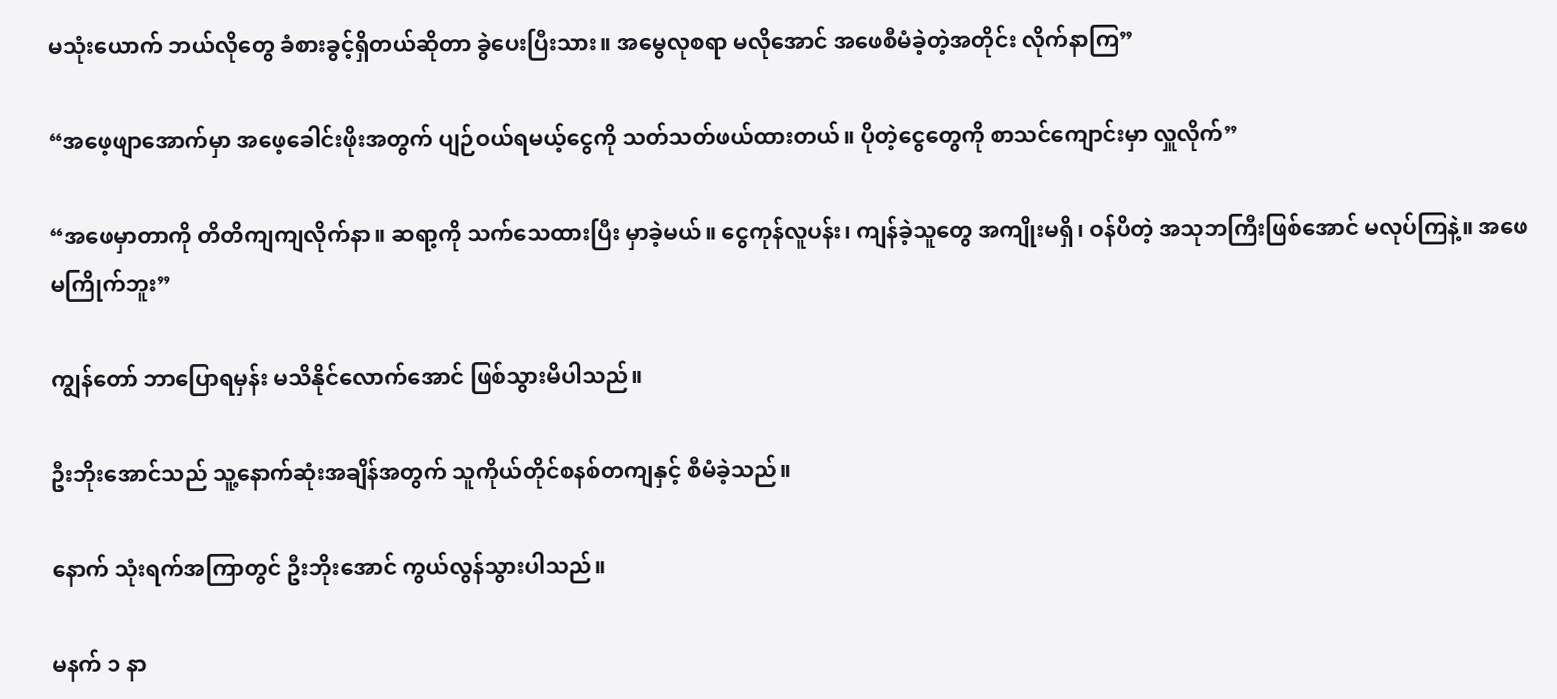မသုံးယောက် ဘယ်လိုတွေ ခံစားခွင့်ရှိတယ်ဆိုတာ ခွဲပေးပြီးသား။ အမွေလုစရာ မလိုအောင် အဖေစီမံခဲ့တဲ့အတိုင်း လိုက်နာကြ”

“အဖေ့ဖျာအောက်မှာ အဖေ့ခေါင်းဖိုးအတွက် ပျဉ်ဝယ်ရမယ့်ငွေကို သတ်သတ်ဖယ်ထားတယ်။ ပိုတဲ့ငွေတွေကို စာသင်ကျောင်းမှာ လှူလိုက်”

“အဖေမှာတာကို တိတိကျကျလိုက်နာ။ ဆရာ့ကို သက်သေထားပြီး မှာခဲ့မယ်။ ငွေကုန်လူပန်း၊ ကျန်ခဲ့သူတွေ အကျိုးမရှိ၊ ဝန်ပိတဲ့ အသုဘကြီးဖြစ်အောင် မလုပ်ကြနဲ့။ အဖေမကြိုက်ဘူး”

ကျွန်တော် ဘာပြောရမှန်း မသိနိုင်လောက်အောင် ဖြစ်သွားမိပါသည်။

ဦးဘိုးအောင်သည် သူ့နောက်ဆုံးအချိန်အတွက် သူကိုယ်တိုင်စနစ်တကျနှင့် စီမံခဲ့သည်။

နောက် သုံးရက်အကြာတွင် ဦးဘိုးအောင် ကွယ်လွန်သွားပါသည်။

မနက် ၁ နာ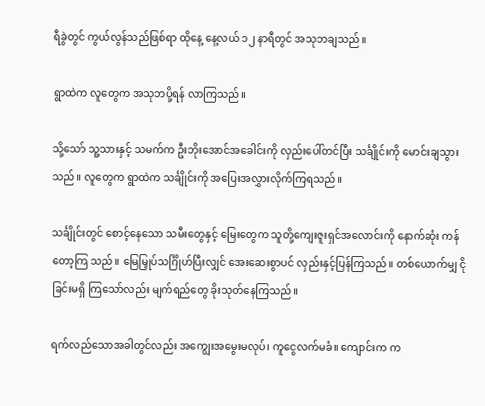ရီခွဲတွင် ကွယ်လွန်သည်ဖြစ်ရာ ထိုနေ့ နေ့လယ် ၁၂ နာရီတွင် အသုဘချသည်။

ရွာထဲက လူတွေက အသုဘပို့ရန် လာကြသည်။

သို့သော် သူ့သားနှင့် သမက်က ဦးဘိုးအောင်အခေါင်းကို လှည်းပေါ်တင်ပြီး သင်္ချိုင်းကို မောင်းချသွားသည်။ လူတွေက ရွာထဲက သင်္ချိုင်းကို အပြေးအလွှားလိုက်ကြရသည်။

သင်္ချိုင်းတွင် စောင့်နေသော သမီးတွေနှင့် မြေးတွေက သူတို့ကျေးဇူးရှင်အလောင်းကို နောက်ဆုံး ကန်တော့ကြ သည်။ မြေမြှုပ်သင်္ဂြိုဟ်ပြီးလျှင် အေးဆေးစွာပင် လှည်းနှင့်ပြန်ကြသည်။ တစ်ယောက်မျှ ငိုခြင်းမရှိ ကြသော်လည်း မျက်ရည်တွေ ခိုးသုတ်နေကြသည်။

ရက်လည်သောအခါတွင်လည်း အကျွေးအမွေးမလုပ်၊ ကူငွေလက်မခံ။ ကျောင်းက က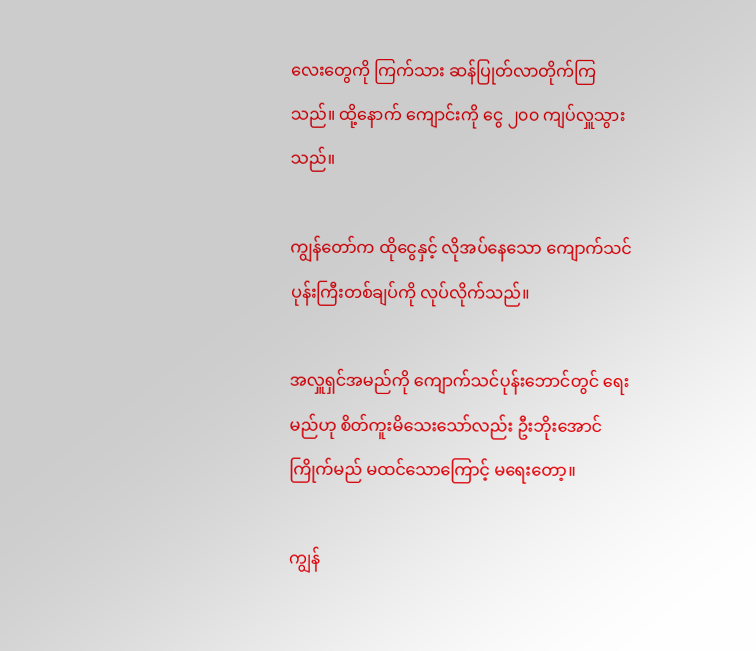လေးတွေကို ကြက်သား ဆန်ပြုတ်လာတိုက်ကြသည်။ ထို့နောက် ကျောင်းကို ငွေ ၂၀၀ ကျပ်လှူသွားသည်။

ကျွန်တော်က ထိုငွေနှင့် လိုအပ်နေသော ကျောက်သင်ပုန်းကြီးတစ်ချပ်ကို လုပ်လိုက်သည်။

အလှူရှင်အမည်ကို ကျောက်သင်ပုန်းဘောင်တွင် ရေးမည်ဟု စိတ်ကူးမိသေးသော်လည်း ဦးဘိုးအောင် ကြိုက်မည် မထင်သောကြောင့် မရေးတော့။

ကျွန်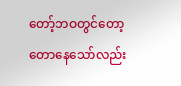တော့်ဘဝတွင်တော့ တောနေသော်လည်း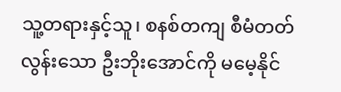သူ့တရားနှင့်သူ၊ စနစ်တကျ စီမံတတ်လွန်းသော ဦးဘိုးအောင်ကို မမေ့နိုင်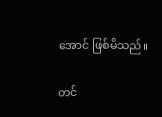အောင် ဖြစ်မိသည်။

တင်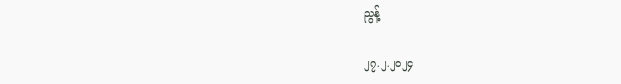ညွန့်

၂၇.၂.၂၀၂၄